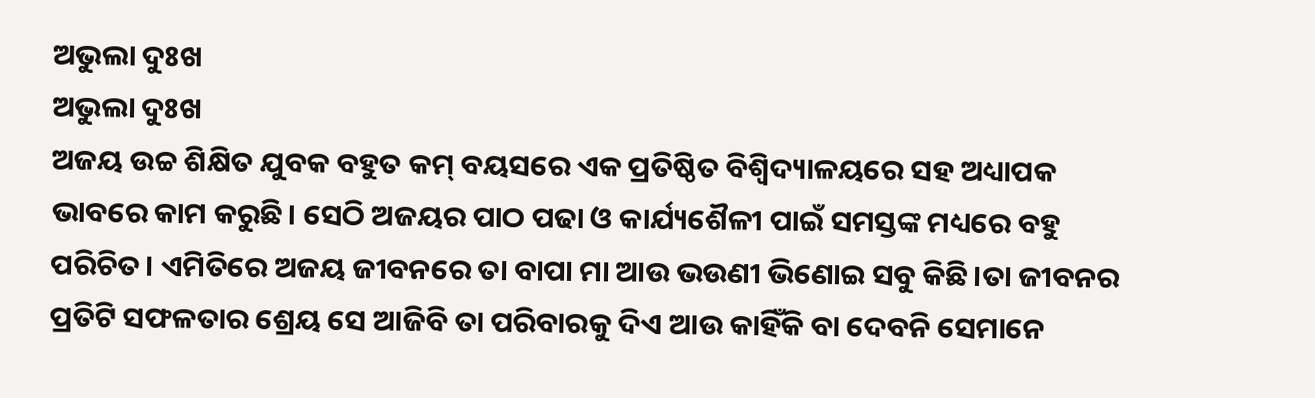ଅଭୁଲା ଦୁଃଖ
ଅଭୁଲା ଦୁଃଖ
ଅଜୟ ଉଚ୍ଚ ଶିକ୍ଷିତ ଯୁବକ ବହୁତ କମ୍ ବୟସରେ ଏକ ପ୍ରତିଷ୍ଠିତ ବିଶ୍ବିଦ୍ୟାଳୟରେ ସହ ଅଧ୍ୟାପକ ଭାବରେ କାମ କରୁଛି। ସେଠି ଅଜୟର ପାଠ ପଢା ଓ କାର୍ଯ୍ୟଶୈଳୀ ପାଇଁ ସମସ୍ତଙ୍କ ମଧ୍ୟରେ ବହୁ ପରିଚିତ। ଏମିତିରେ ଅଜୟ ଜୀବନରେ ତା ବାପା ମା ଆଉ ଭଉଣୀ ଭିଣୋଇ ସବୁ କିଛି।ତା ଜୀବନର ପ୍ରତିଟି ସଫଳତାର ଶ୍ରେୟ ସେ ଆଜିବି ତା ପରିବାରକୁ ଦିଏ ଆଉ କାହିଁକି ବା ଦେବନି ସେମାନେ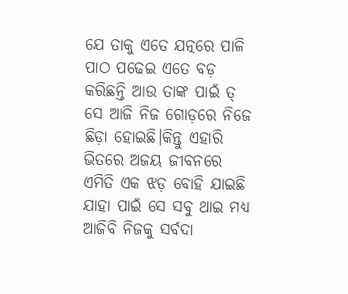ଯେ ତାକୁ ଏତେ ଯତ୍ନରେ ପାଳି ପାଠ ପଢେଇ ଏତେ ବଡ଼ କରିଛନ୍ତି ଆଉ ତାଙ୍କ ପାଇଁ ତ୍ ସେ ଆଜି ନିଜ ଗୋଡ଼ରେ ନିଜେ ଛିଡ଼ା ହୋଇଛି।କିନ୍ତୁ ଏହାରି ଭିତରେ ଅଜୟ ଜୀବନରେ ଏମିତି ଏକ ଝଡ଼ ବୋହି ଯାଇଛି ଯାହା ପାଇଁ ସେ ସବୁ ଥାଇ ମଧ୍ୟ ଆଜିବି ନିଜକୁ ସର୍ବଦା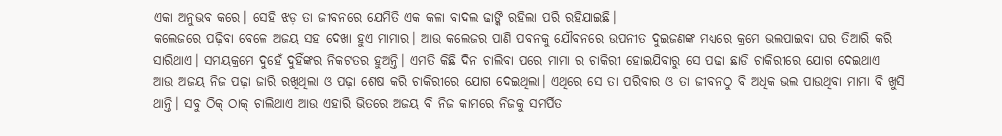ଏକା ଅନୁଭବ କରେ। ସେହି ଝଡ଼ ତା ଜୀବନରେ ଯେମିତି ଏକ କଳା ବାଦଲ ଢାଙ୍କି ରହିଲା ପରି ରହିଯାଇଛି।
କଲେଜରେ ପଢ଼ିବା ବେଳେ ଅଜୟ ସହ ଦେଖା ହୁଏ ମାମାର। ଆଉ କଲେଜର ପାଣି ପବନକୁ ଯୌବନରେ ଉପନୀତ ଦୁଇଜଣଙ୍କ ମଧ୍ୟରେ କ୍ରମେ ଭଲପାଇବା ଘର ତିଆରି କରି ସାରିଥାଏ। ସମୟକ୍ରମେ ଦୁହେଁ ଦୁହିଁଙ୍କର ନିକଟତର ହୁଅନ୍ତି। ଏମତି କିଛି ଦିନ ଚାଲିବା ପରେ ମାମା ର ଚାକିରୀ ହୋଇଯିବାରୁ ସେ ପଢା ଛାଡି ଚାକିରୀରେ ଯୋଗ ଦେଇଥାଏ ଆଉ ଅଜୟ ନିଜ ପଢ଼ା ଜାରି ରଖିଥିଲା ଓ ପଢ଼ା ଶେଷ କରି ଚାକିରୀରେ ଯୋଗ ଦେଇଥିଲା। ଏଥିରେ ସେ ତା ପରିବାର ଓ ତା ଜୀବନଠୁ ବି ଅଧିକ ଭଲ ପାଉଥିବା ମାମା ବି ଖୁସି ଥାନ୍ତି। ସବୁ ଠିକ୍ ଠାକ୍ ଚାଲିଥାଏ ଆଉ ଏହାରି ଭିତରେ ଅଜୟ ବି ନିଜ କାମରେ ନିଜକୁ ସମର୍ପିତ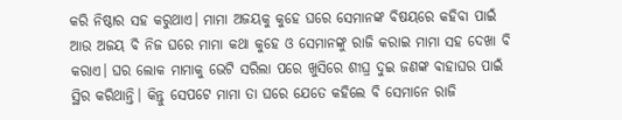କରି ନିଷ୍ଠାର ସହ କରୁଥାଏ। ମାମା ଅଜୟକୁ କୁହେ ଘରେ ସେମାନଙ୍କ ବିଷୟରେ କହିବା ପାଇଁ ଆଉ ଅଜୟ ବି ନିଜ ଘରେ ମାମା କଥା କୁହେ ଓ ସେମାନଙ୍କୁ ରାଜି କରାଇ ମାମା ସହ ଦେଖା ବି କରାଏ। ଘର ଲୋକ ମାମାକୁ ଭେଟି ସରିଲା ପରେ ଖୁସିରେ ଶୀଘ୍ର ଦୁଇ ଜଣଙ୍କ ବାହାଘର ପାଇଁ ସ୍ଥିର କରିଥାନ୍ତି। କିନ୍ତୁ ସେପଟେ ମାମା ତା ଘରେ ଯେତେ କହିଲେ ବି ସେମାନେ ରାଜି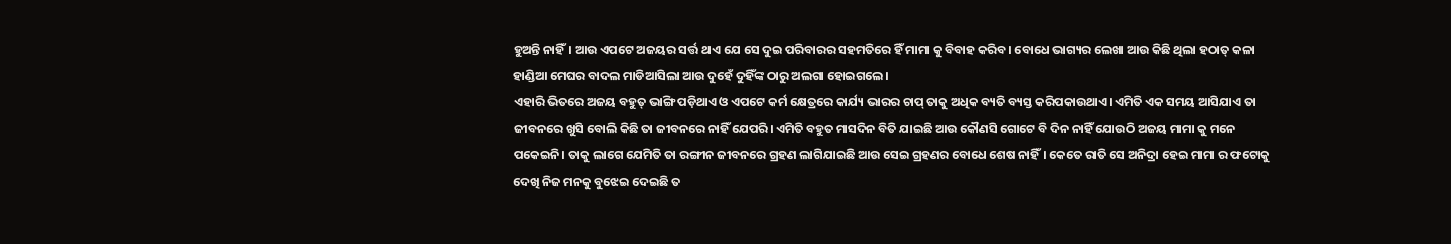ହୁଅନ୍ତି ନାହିଁ। ଆଉ ଏପଟେ ଅଜୟର ସର୍ତ୍ତ ଥାଏ ଯେ ସେ ଦୁଇ ପରିବାରର ସହମତିରେ ହିଁ ମାମା କୁ ବିବାହ କରିବ। ବୋଧେ ଭାଗ୍ୟର ଲେଖା ଆଉ କିଛି ଥିଲା ହଠାତ୍ କଳା ହାଣ୍ଡିଆ ମେଘର ବାଦଲ ମାଡିଆସିଲା ଆଉ ଦୁହେଁ ଦୁହିଁଙ୍କ ଠାରୁ ଅଲଗା ହୋଇଗଲେ।
ଏହାରି ଭିତରେ ଅଜୟ ବହୁତ୍ ଭାଙ୍ଗି ପଡ଼ିଥାଏ ଓ ଏପଟେ କର୍ମ କ୍ଷେତ୍ରରେ କାର୍ଯ୍ୟ ଭାରର ଚାପ୍ ତାକୁ ଅଧିକ ବ୍ୟତି ବ୍ୟସ୍ତ କରିପକାଉଥାଏ। ଏମିତି ଏକ ସମୟ ଆସିଯାଏ ତା ଜୀବନରେ ଖୁସି ବୋଲି କିଛି ତା ଜୀବନରେ ନାହିଁ ଯେପରି। ଏମିତି ବହୁତ ମାସଦିନ ବିତି ଯାଇଛି ଆଉ କୌଣସି ଗୋଟେ ବି ଦିନ ନାହିଁ ଯୋଉଠି ଅଜୟ ମାମା କୁ ମନେ ପକେଇନି। ତାକୁ ଲାଗେ ଯେମିତି ତା ରଙ୍ଗୀନ ଜୀବନରେ ଗ୍ରହଣ ଲାଗିଯାଇଛି ଆଉ ସେଇ ଗ୍ରହଣର ବୋଧେ ଶେଷ ନାହିଁ। କେତେ ରାତି ସେ ଅନିଦ୍ରା ହେଇ ମାମା ର ଫଟୋକୁ ଦେଖି ନିଜ ମନକୁ ବୁଝେଇ ଦେଇଛି ତ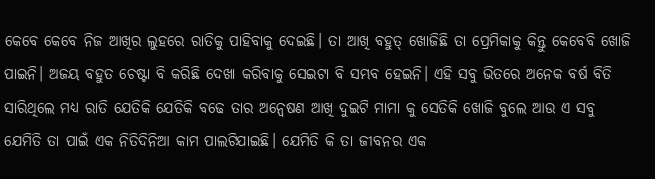କେବେ କେବେ ନିଜ ଆଖିର ଲୁହରେ ରାତିକୁ ପାହିବାକୁ ଦେଇଛି। ତା ଆଖି ବହୁତ୍ ଖୋଜିଛି ତା ପ୍ରେମିକାକୁ କିନ୍ତୁ କେବେବି ଖୋଜି ପାଇନି। ଅଜୟ ବହୁତ ଚେଷ୍ଟା ବି କରିଛି ଦେଖା କରିବାକୁ ସେଇଟା ବି ସମ୍ଭବ ହେଇନି। ଏହି ସବୁ ଭିତରେ ଅନେକ ବର୍ଷ ବିତି ସାରିଥିଲେ ମଧ୍ୟ ରାତି ଯେତିକି ଯେତିକି ବଢେ ତାର ଅନ୍ୱେଷଣ ଆଖି ଦୁଇଟି ମାମା କୁ ସେତିକି ଖୋଜି ବୁଲେ ଆଉ ଏ ସବୁ ଯେମିତି ତା ପାଇଁ ଏକ ନିତିଦିନିଆ କାମ ପାଲଟିଯାଇଛି। ଯେମିତି କି ତା ଜୀବନର ଏକ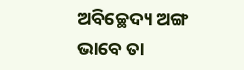ଅବିଚ୍ଛେଦ୍ୟ ଅଙ୍ଗ ଭାବେ ତା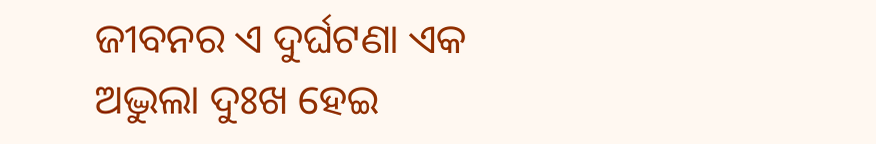ଜୀବନର ଏ ଦୁର୍ଘଟଣା ଏକ ଅଦ୍ଭୁଲା ଦୁଃଖ ହେଇ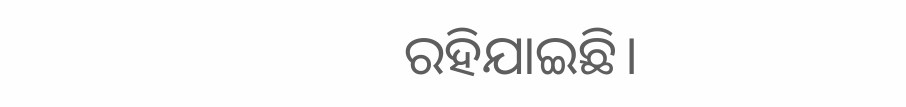ରହିଯାଇଛି।